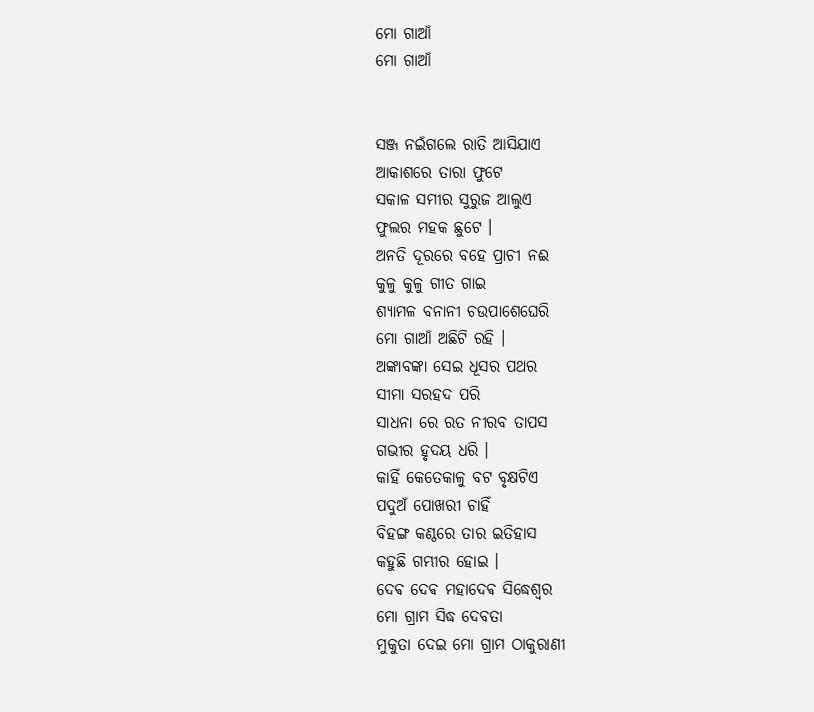ମୋ ଗାଆଁ
ମୋ ଗାଆଁ


ସଞ୍ଜ ନଇଁଗଲେ ରାତି ଆସିଯାଏ
ଆକାଶରେ ତାରା ଫୁଟେ
ସକାଳ ସମୀର ସୁରୁଜ ଆଲୁଏ
ଫୁଲର ମହକ ଛୁଟେ ।
ଅନତି ଦୂରରେ ବହେ ପ୍ରାଚୀ ନଈ
କୁଳୁ କୁଳୁ ଗୀତ ଗାଇ
ଶ୍ୟାମଳ ବନାନୀ ଚଉପାଶେଘେରି
ମୋ ଗାଆଁ ଅଛିଟି ରହି ।
ଅଙ୍କାବଙ୍କା ସେଇ ଧୂସର ପଥର
ସୀମା ସରହଦ ପରି
ସାଧନା ରେ ରତ ନୀରବ ତାପସ
ଗଭୀର ହୃଦୟ ଧରି ।
କାହିଁ କେତେକାଳୁ ବଟ ବୃକ୍ଷଟିଏ
ପଦୁଅଁ ପୋଖରୀ ଚାହିଁ
ବିହଙ୍ଗ କଣ୍ଠରେ ତାର ଇତିହାସ
କହୁଛି ଗମ୍ଭୀର ହୋଇ ।
ଦେଵ ଦେଵ ମହାଦେଵ ସିଦ୍ଧେଶ୍ୱର
ମୋ ଗ୍ରାମ ସିଦ୍ଧ ଦେବତା
ମୁକୁତା ଦେଇ ମୋ ଗ୍ରାମ ଠାକୁରାଣୀ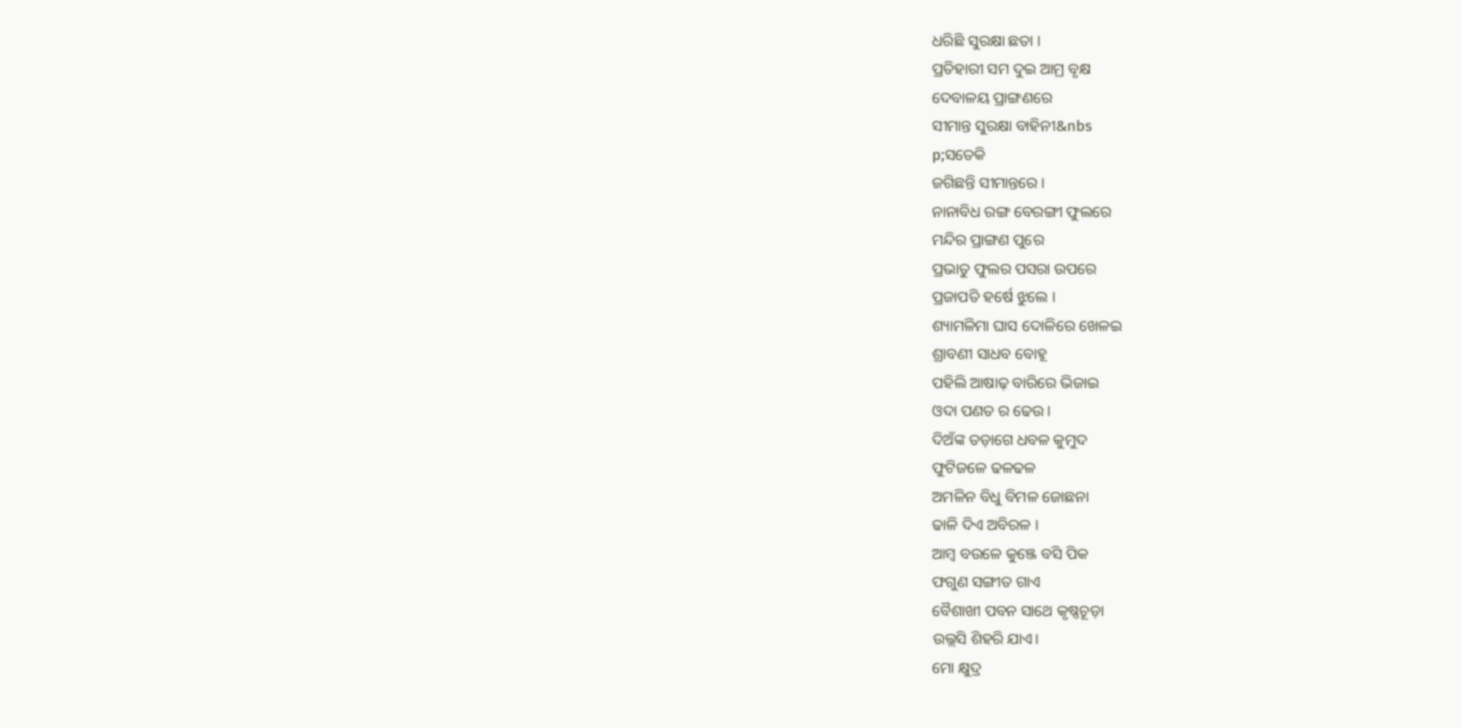ଧରିଛି ସୁରକ୍ଷା ଛତା ।
ପ୍ରତିହାରୀ ସମ ଦୁଇ ଆମ୍ର ବୃକ୍ଷ
ଦେବାଳୟ ପ୍ରାଙ୍ଗଣରେ
ସୀମାନ୍ତ ସୁରକ୍ଷା ବାହିନୀ&nbs
p;ସତେକି
ଜଗିଛନ୍ତି ସୀମାନ୍ତରେ ।
ନାନାବିଧ ରଙ୍ଗ ବେରଙ୍ଗୀ ଫୁଲରେ
ମନ୍ଦିର ପ୍ରାଙ୍ଗଣ ପୁରେ
ପ୍ରଭାତୁ ଫୁଲର ପସରା ଉପରେ
ପ୍ରଜାପତି ହର୍ଷେ ଝୁଲେ ।
ଶ୍ୟାମଳିମା ଘାସ ଦୋଳିରେ ଖେଳଇ
ଶ୍ରାବଣୀ ସାଧବ ବୋହୂ
ପହିଲି ଆଷାଢ଼ ବାରିରେ ଭିଜାଇ
ଓଦା ପଣତ ର ଢେଉ ।
ଦିଅଁଙ୍କ ତଡ଼ାଗେ ଧବଳ କୁମୁଦ
ଫୁଟିଜଳେ ଢଳଢଳ
ଅମଳିନ ବିଧୁ ବିମଳ ଜୋଛନା
ଢାଳି ଦିଏ ଅବିରଳ ।
ଆମ୍ବ ବଉଳେ କୁଞ୍ଜେ ବସି ପିକ
ଫଗୁଣ ସଙ୍ଗୀତ ଗାଏ
ବୈଶାଖୀ ପବନ ସାଥେ କୃଷ୍ଣଚୂଡ଼ା
ଉଲ୍ଲସି ଶିହରି ଯାଏ।
ମୋ କ୍ଷୁଦ୍ର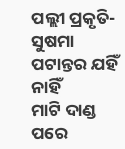ପଲ୍ଲୀ ପ୍ରକୃତି- ସୁଷମା
ପଟାନ୍ତର ଯହିଁ ନାହିଁ
ମାଟି ଦାଣ୍ଡ ପରେ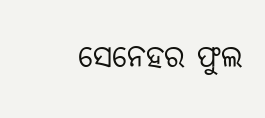ସେନେହର ଫୁଲ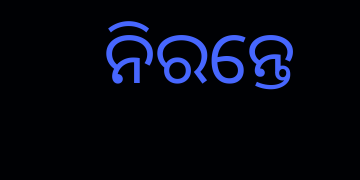ନିରନ୍ତେ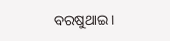ବରଷୁଥାଇ।